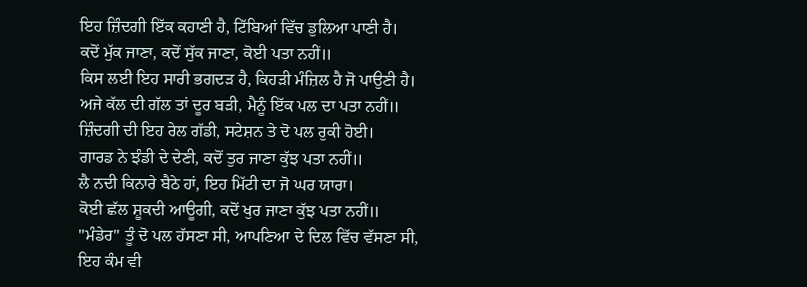ਇਹ ਜ਼ਿੰਦਗੀ ਇੱਕ ਕਹਾਣੀ ਹੈ, ਟਿੱਬਿਆਂ ਵਿੱਚ ਡੁਲਿਆ ਪਾਣੀ ਹੈ।
ਕਦੋਂ ਮੁੱਕ ਜਾਣਾ, ਕਦੋਂ ਸੁੱਕ ਜਾਣਾ, ਕੋਈ ਪਤਾ ਨਹੀਂ॥
ਕਿਸ ਲਈ ਇਹ ਸਾਰੀ ਭਗਦੜ ਹੈ, ਕਿਹੜੀ ਮੰਜ਼ਿਲ ਹੈ ਜੋ ਪਾਉਣੀ ਹੈ।
ਅਜੇ ਕੱਲ ਦੀ ਗੱਲ ਤਾਂ ਦੂਰ ਬੜੀ, ਮੈਨੂੰ ਇੱਕ ਪਲ ਦਾ ਪਤਾ ਨਹੀਂ॥
ਜ਼ਿੰਦਗੀ ਦੀ ਇਹ ਰੇਲ ਗੱਡੀ, ਸਟੇਸ਼ਨ ਤੇ ਦੋ ਪਲ ਰੁਕੀ ਹੋਈ।
ਗਾਰਡ ਨੇ ਝੰਡੀ ਦੇ ਦੇਣੀ, ਕਦੋਂ ਤੁਰ ਜਾਣਾ ਕੁੱਝ ਪਤਾ ਨਹੀਂ॥
ਲੈ ਨਦੀ ਕਿਨਾਰੇ ਬੈਠੇ ਹਾਂ, ਇਹ ਮਿੱਟੀ ਦਾ ਜੋ ਘਰ ਯਾਰਾ।
ਕੋਈ ਛੱਲ ਸ਼ੂਕਦੀ ਆਊਗੀ, ਕਦੋਂ ਖੁਰ ਜਾਣਾ ਕੁੱਝ ਪਤਾ ਨਹੀਂ॥
"ਮੰਡੇਰ" ਤੂੰ ਦੋ ਪਲ ਹੱਸਣਾ ਸੀ, ਆਪਣਿਆ ਦੇ ਦਿਲ ਵਿੱਚ ਵੱਸਣਾ ਸੀ,
ਇਹ ਕੰਮ ਵੀ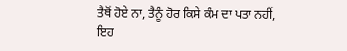ਤੈਥੋਂ ਹੋਏ ਨਾ, ਤੈਨੂੰ ਹੋਰ ਕਿਸੇ ਕੰਮ ਦਾ ਪਤਾ ਨਹੀਂ,
ਇਹ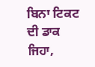ਬਿਨਾ ਟਿਕਟ ਦੀ ਡਾਕ ਜਿਹਾ,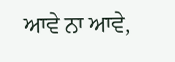ਆਵੇ ਨਾ ਆਵੇ,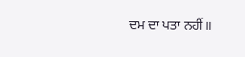ਦਮ ਦਾ ਪਤਾ ਨਹੀਂ॥